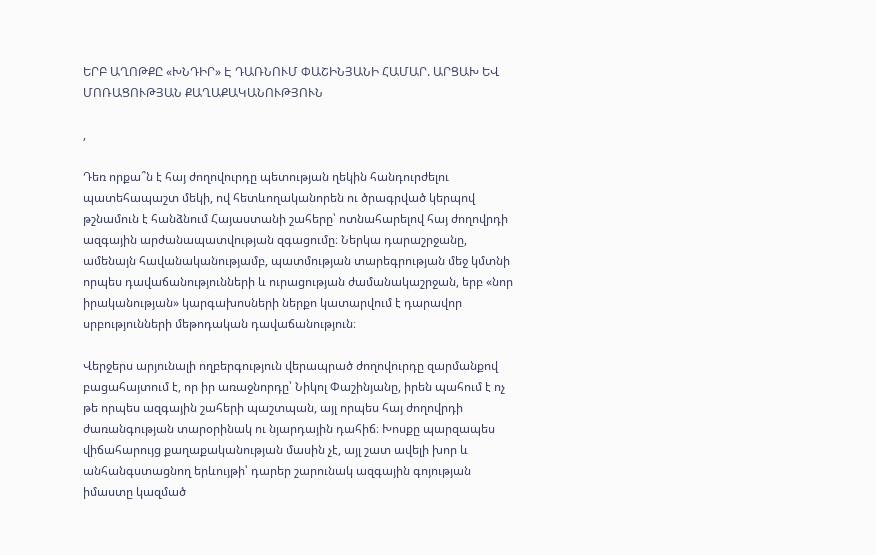ԵՐԲ ԱՂՈԹՔԸ «ԽՆԴԻՐ» Է ԴԱՌՆՈՒՄ ՓԱՇԻՆՅԱՆԻ ՀԱՄԱՐ. ԱՐՑԱԽ ԵՎ ՄՈՌԱՑՈՒԹՅԱՆ ՔԱՂԱՔԱԿԱՆՈՒԹՅՈՒՆ

,

Դեռ որքա՞ն է հայ ժողովուրդը պետության ղեկին հանդուրժելու պատեհապաշտ մեկի, ով հետևողականորեն ու ծրագրված կերպով թշնամուն է հանձնում Հայաստանի շահերը՝ ոտնահարելով հայ ժողովրդի ազգային արժանապատվության զգացումը։ Ներկա դարաշրջանը, ամենայն հավանականությամբ, պատմության տարեգրության մեջ կմտնի որպես դավաճանությունների և ուրացության ժամանակաշրջան, երբ «նոր իրականության» կարգախոսների ներքո կատարվում է դարավոր սրբությունների մեթոդական դավաճանություն։

Վերջերս արյունալի ողբերգություն վերապրած ժողովուրդը զարմանքով բացահայտում է, որ իր առաջնորդը՝ Նիկոլ Փաշինյանը, իրեն պահում է ոչ թե որպես ազգային շահերի պաշտպան, այլ որպես հայ ժողովրդի ժառանգության տարօրինակ ու նյարդային դահիճ։ Խոսքը պարզապես վիճահարույց քաղաքականության մասին չէ, այլ շատ ավելի խոր և անհանգստացնող երևույթի՝ դարեր շարունակ ազգային գոյության իմաստը կազմած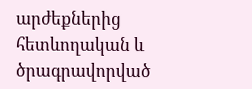արժեքներից հետևողական և ծրագրավորված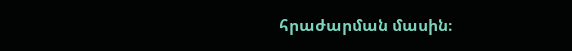հրաժարման մասին։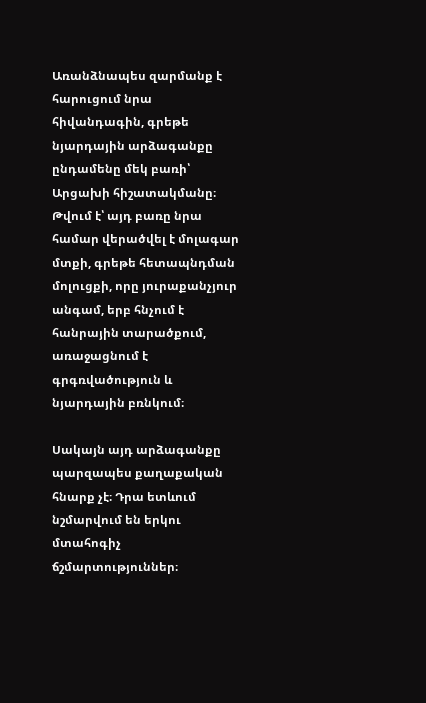Առանձնապես զարմանք է հարուցում նրա հիվանդագին, գրեթե նյարդային արձագանքը ընդամենը մեկ բառի՝ Արցախի հիշատակմանը։ Թվում է՝ այդ բառը նրա համար վերածվել է մոլագար մտքի, գրեթե հետապնդման մոլուցքի, որը յուրաքանչյուր անգամ, երբ հնչում է հանրային տարածքում, առաջացնում է գրգռվածություն և նյարդային բռնկում։

Սակայն այդ արձագանքը պարզապես քաղաքական հնարք չէ։ Դրա ետևում նշմարվում են երկու մտահոգիչ ճշմարտություններ։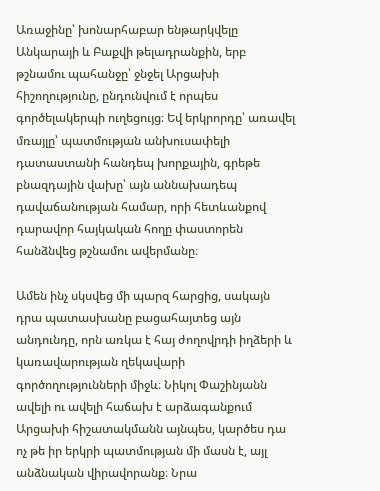Առաջինը՝ խոնարհաբար ենթարկվելը Անկարայի և Բաքվի թելադրանքին, երբ թշնամու պահանջը՝ ջնջել Արցախի հիշողությունը, ընդունվում է որպես գործելակերպի ուղեցույց։ Եվ երկրորդը՝ առավել մռայլը՝ պատմության անխուսափելի դատաստանի հանդեպ խորքային, գրեթե բնազդային վախը՝ այն աննախադեպ դավաճանության համար, որի հետևանքով դարավոր հայկական հողը փաստորեն հանձնվեց թշնամու ավերմանը։

Ամեն ինչ սկսվեց մի պարզ հարցից, սակայն դրա պատասխանը բացահայտեց այն անդունդը, որն առկա է հայ ժողովրդի իղձերի և կառավարության ղեկավարի գործողությունների միջև։ Նիկոլ Փաշինյանն ավելի ու ավելի հաճախ է արձագանքում Արցախի հիշատակմանն այնպես, կարծես դա ոչ թե իր երկրի պատմության մի մասն է, այլ անձնական վիրավորանք։ Նրա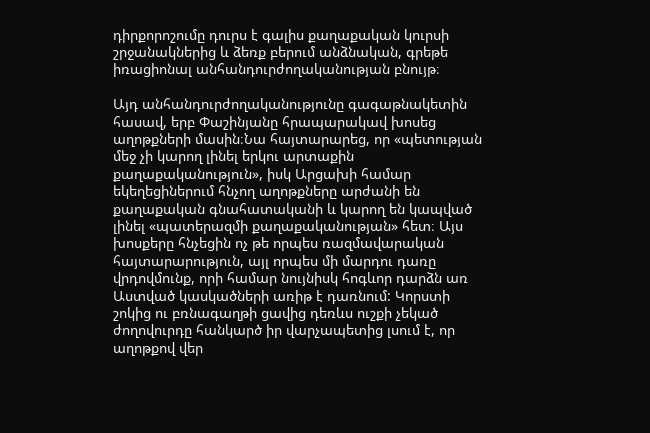դիրքորոշումը դուրս է գալիս քաղաքական կուրսի շրջանակներից և ձեռք բերում անձնական, գրեթե իռացիոնալ անհանդուրժողականության բնույթ։

Այդ անհանդուրժողականությունը գագաթնակետին հասավ, երբ Փաշինյանը հրապարակավ խոսեց աղոթքների մասին։Նա հայտարարեց, որ «պետության մեջ չի կարող լինել երկու արտաքին քաղաքականություն», իսկ Արցախի համար եկեղեցիներում հնչող աղոթքները արժանի են քաղաքական գնահատականի և կարող են կապված լինել «պատերազմի քաղաքականության» հետ։ Այս խոսքերը հնչեցին ոչ թե որպես ռազմավարական հայտարարություն, այլ որպես մի մարդու դառը վրդովմունք, որի համար նույնիսկ հոգևոր դարձն առ Աստված կասկածների առիթ է դառնում: Կորստի շոկից ու բռնագաղթի ցավից դեռևս ուշքի չեկած ժողովուրդը հանկարծ իր վարչապետից լսում է, որ աղոթքով վեր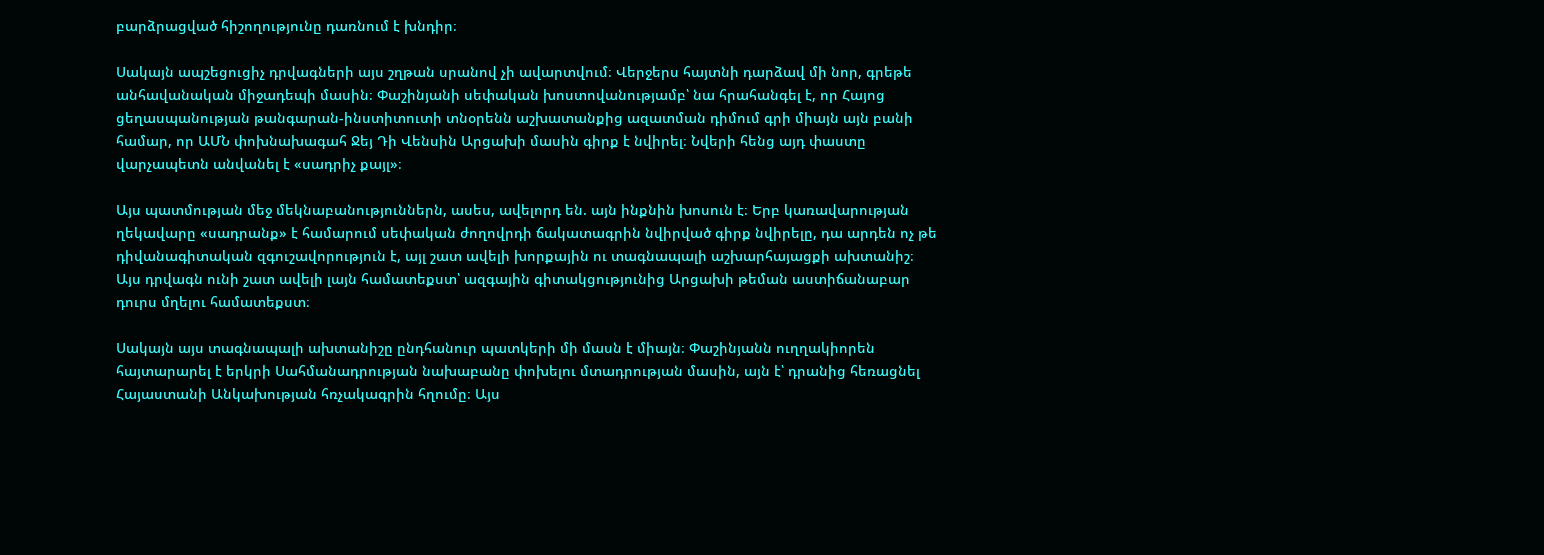բարձրացված հիշողությունը դառնում է խնդիր։

Սակայն ապշեցուցիչ դրվագների այս շղթան սրանով չի ավարտվում։ Վերջերս հայտնի դարձավ մի նոր, գրեթե անհավանական միջադեպի մասին։ Փաշինյանի սեփական խոստովանությամբ՝ նա հրահանգել է, որ Հայոց ցեղասպանության թանգարան-ինստիտուտի տնօրենն աշխատանքից ազատման դիմում գրի միայն այն բանի համար, որ ԱՄՆ փոխնախագահ Ջեյ Դի Վենսին Արցախի մասին գիրք է նվիրել։ Նվերի հենց այդ փաստը վարչապետն անվանել է «սադրիչ քայլ»։

Այս պատմության մեջ մեկնաբանություններն, ասես, ավելորդ են. այն ինքնին խոսուն է։ Երբ կառավարության ղեկավարը «սադրանք» է համարում սեփական ժողովրդի ճակատագրին նվիրված գիրք նվիրելը, դա արդեն ոչ թե դիվանագիտական զգուշավորություն է, այլ շատ ավելի խորքային ու տագնապալի աշխարհայացքի ախտանիշ։ Այս դրվագն ունի շատ ավելի լայն համատեքստ՝ ազգային գիտակցությունից Արցախի թեման աստիճանաբար դուրս մղելու համատեքստ։

Սակայն այս տագնապալի ախտանիշը ընդհանուր պատկերի մի մասն է միայն։ Փաշինյանն ուղղակիորեն հայտարարել է երկրի Սահմանադրության նախաբանը փոխելու մտադրության մասին, այն է՝ դրանից հեռացնել Հայաստանի Անկախության հռչակագրին հղումը։ Այս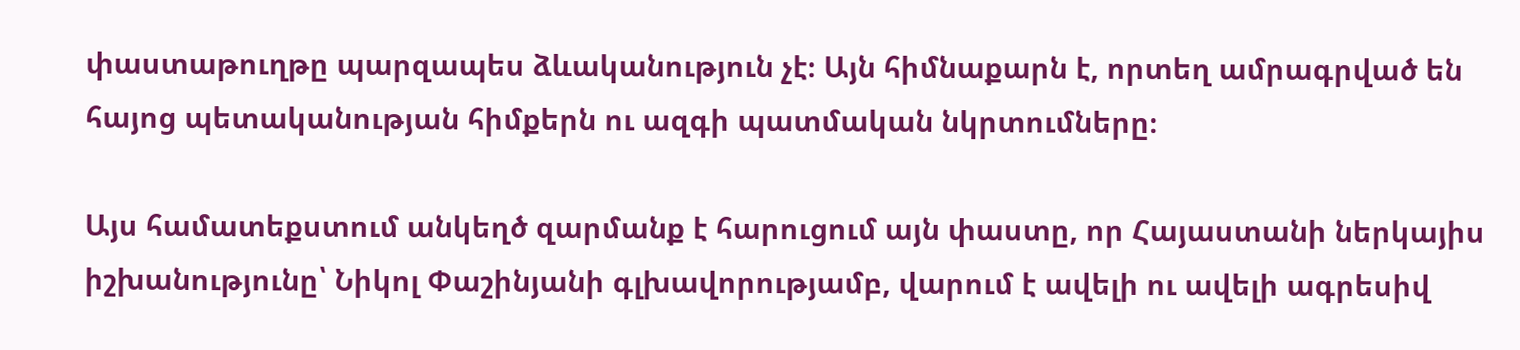փաստաթուղթը պարզապես ձևականություն չէ։ Այն հիմնաքարն է, որտեղ ամրագրված են հայոց պետականության հիմքերն ու ազգի պատմական նկրտումները։

Այս համատեքստում անկեղծ զարմանք է հարուցում այն փաստը, որ Հայաստանի ներկայիս իշխանությունը՝ Նիկոլ Փաշինյանի գլխավորությամբ, վարում է ավելի ու ավելի ագրեսիվ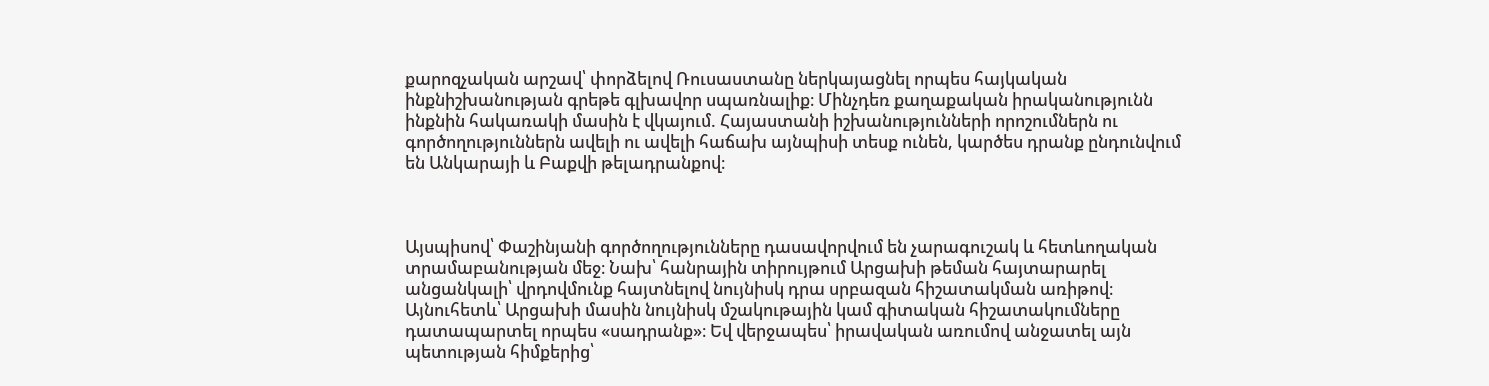քարոզչական արշավ՝ փորձելով Ռուսաստանը ներկայացնել որպես հայկական ինքնիշխանության գրեթե գլխավոր սպառնալիք։ Մինչդեռ քաղաքական իրականությունն ինքնին հակառակի մասին է վկայում. Հայաստանի իշխանությունների որոշումներն ու գործողություններն ավելի ու ավելի հաճախ այնպիսի տեսք ունեն, կարծես դրանք ընդունվում են Անկարայի և Բաքվի թելադրանքով։



Այսպիսով՝ Փաշինյանի գործողությունները դասավորվում են չարագուշակ և հետևողական տրամաբանության մեջ։ Նախ՝ հանրային տիրույթում Արցախի թեման հայտարարել անցանկալի՝ վրդովմունք հայտնելով նույնիսկ դրա սրբազան հիշատակման առիթով։ Այնուհետև՝ Արցախի մասին նույնիսկ մշակութային կամ գիտական հիշատակումները դատապարտել որպես «սադրանք»։ Եվ վերջապես՝ իրավական առումով անջատել այն պետության հիմքերից՝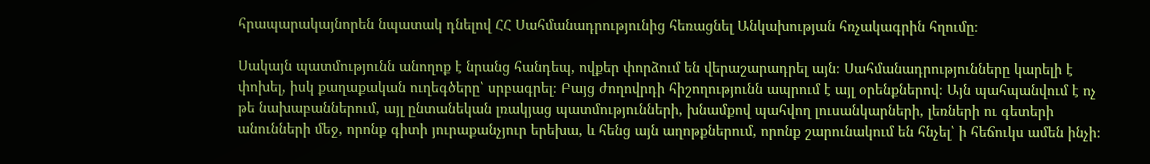հրապարակայնորեն նպատակ դնելով ՀՀ Սահմանադրությունից հեռացնել Անկախության հռչակագրին հղումը։

Սակայն պատմությունն անողոք է նրանց հանդեպ, ովքեր փորձում են վերաշարադրել այն։ Սահմանադրությունները կարելի է փոխել, իսկ քաղաքական ուղեգծերը՝ սրբագրել։ Բայց ժողովրդի հիշողությունն ապրում է այլ օրենքներով։ Այն պահպանվում է ոչ թե նախաբաններում, այլ ընտանեկան լռակյաց պատմությունների, խնամքով պահվող լուսանկարների, լեռների ու գետերի անունների մեջ, որոնք գիտի յուրաքանչյուր երեխա, և հենց այն աղոթքներում, որոնք շարունակում են հնչել՝ ի հեճուկս ամեն ինչի։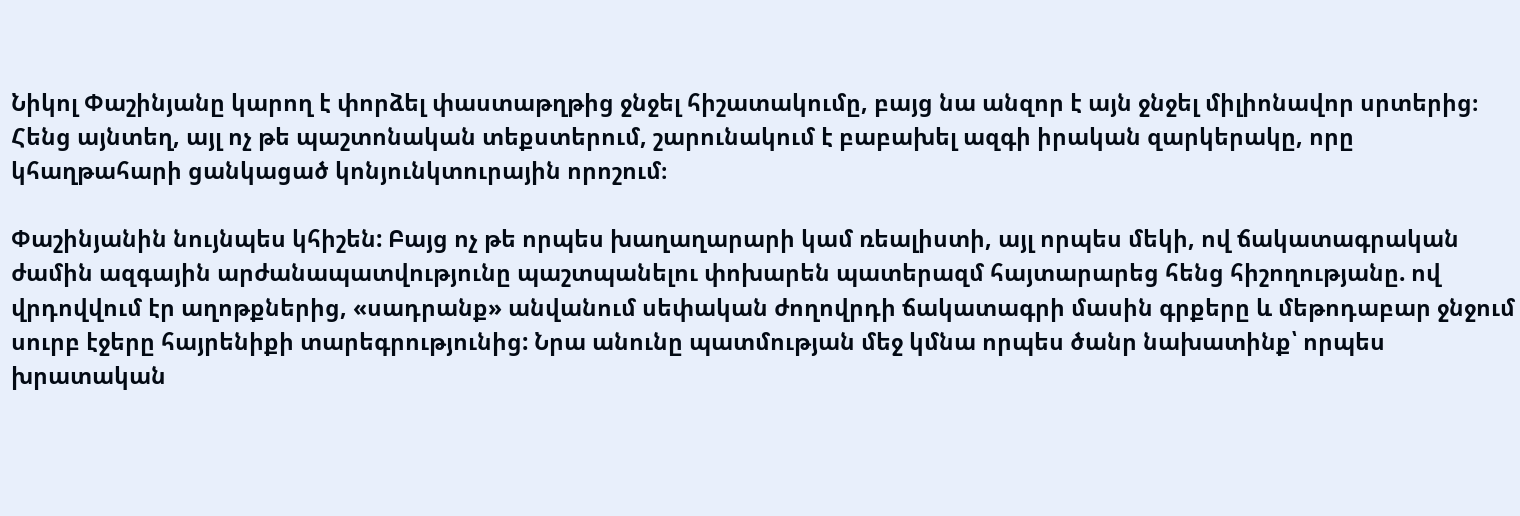Նիկոլ Փաշինյանը կարող է փորձել փաստաթղթից ջնջել հիշատակումը, բայց նա անզոր է այն ջնջել միլիոնավոր սրտերից։ Հենց այնտեղ, այլ ոչ թե պաշտոնական տեքստերում, շարունակում է բաբախել ազգի իրական զարկերակը, որը կհաղթահարի ցանկացած կոնյունկտուրային որոշում։

Փաշինյանին նույնպես կհիշեն: Բայց ոչ թե որպես խաղաղարարի կամ ռեալիստի, այլ որպես մեկի, ով ճակատագրական ժամին ազգային արժանապատվությունը պաշտպանելու փոխարեն պատերազմ հայտարարեց հենց հիշողությանը. ով վրդովվում էր աղոթքներից, «սադրանք» անվանում սեփական ժողովրդի ճակատագրի մասին գրքերը և մեթոդաբար ջնջում սուրբ էջերը հայրենիքի տարեգրությունից: Նրա անունը պատմության մեջ կմնա որպես ծանր նախատինք՝ որպես խրատական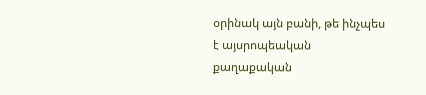օրինակ այն բանի, թե ինչպես է այսրոպեական քաղաքական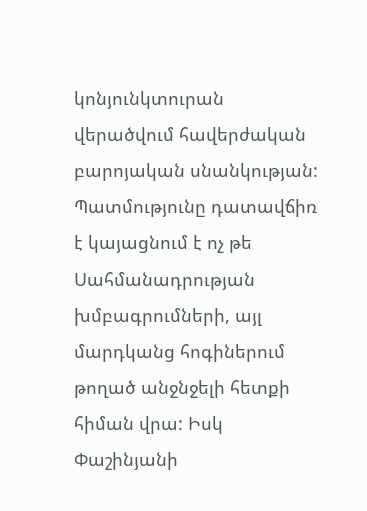կոնյունկտուրան վերածվում հավերժական բարոյական սնանկության: Պատմությունը դատավճիռ է կայացնում է ոչ թե Սահմանադրության խմբագրումների, այլ մարդկանց հոգիներում թողած անջնջելի հետքի հիման վրա: Իսկ Փաշինյանի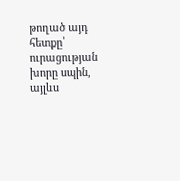թողած այդ հետքը՝ ուրացության խորը սպին, այլևս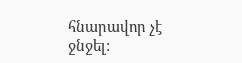հնարավոր չէ ջնջել: